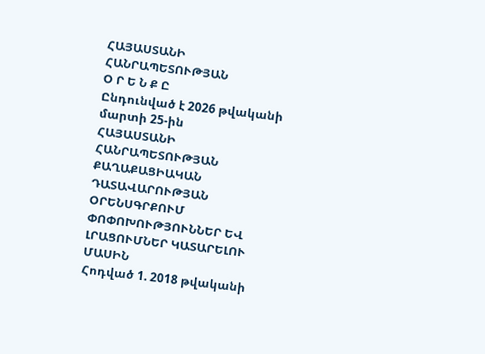ՀԱՅԱՍՏԱՆԻ ՀԱՆՐԱՊԵՏՈՒԹՅԱՆ
Օ Ր Ե Ն Ք Ը
Ընդունված է 2026 թվականի մարտի 25-ին
ՀԱՅԱՍՏԱՆԻ ՀԱՆՐԱՊԵՏՈՒԹՅԱՆ ՔԱՂԱՔԱՑԻԱԿԱՆ ԴԱՏԱՎԱՐՈՒԹՅԱՆ ՕՐԵՆՍԳՐՔՈՒՄ ՓՈՓՈԽՈՒԹՅՈՒՆՆԵՐ ԵՎ ԼՐԱՑՈՒՄՆԵՐ ԿԱՏԱՐԵԼՈՒ ՄԱՍԻՆ
Հոդված 1. 2018 թվականի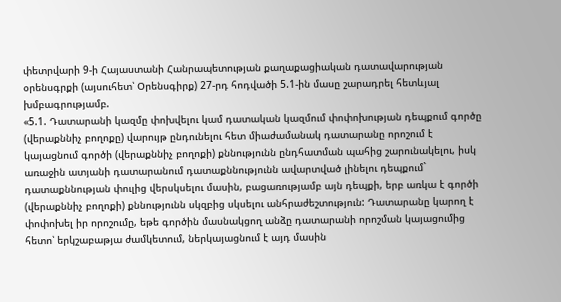փետրվարի 9-ի Հայաստանի Հանրապետության քաղաքացիական դատավարության օրենսգրքի (այսուհետ՝ Օրենսգիրք) 27-րդ հոդվածի 5.1-ին մասը շարադրել հետևյալ խմբագրությամբ.
«5.1. Դատարանի կազմը փոխվելու կամ դատական կազմում փոփոխության դեպքում գործը (վերաքննիչ բողոքը) վարույթ ընդունելու հետ միաժամանակ դատարանը որոշում է կայացնում գործի (վերաքննիչ բողոքի) քննությունն ընդհատման պահից շարունակելու, իսկ առաջին ատյանի դատարանում դատաքննությունն ավարտված լինելու դեպքում` դատաքննության փուլից վերսկսելու մասին, բացառությամբ այն դեպքի, երբ առկա է գործի (վերաքննիչ բողոքի) քննությունն սկզբից սկսելու անհրաժեշտություն: Դատարանը կարող է փոփոխել իր որոշումը, եթե գործին մասնակցող անձը դատարանի որոշման կայացումից հետո՝ երկշաբաթյա ժամկետում, ներկայացնում է այդ մասին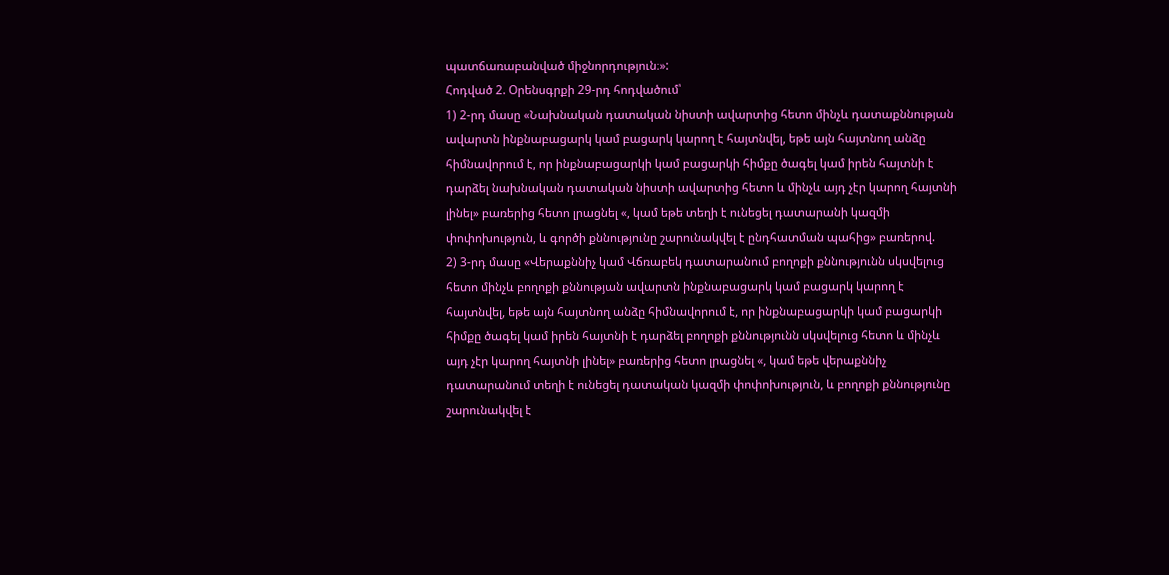պատճառաբանված միջնորդություն։»:
Հոդված 2. Օրենսգրքի 29-րդ հոդվածում՝
1) 2-րդ մասը «Նախնական դատական նիստի ավարտից հետո մինչև դատաքննության ավարտն ինքնաբացարկ կամ բացարկ կարող է հայտնվել, եթե այն հայտնող անձը հիմնավորում է, որ ինքնաբացարկի կամ բացարկի հիմքը ծագել կամ իրեն հայտնի է դարձել նախնական դատական նիստի ավարտից հետո և մինչև այդ չէր կարող հայտնի լինել» բառերից հետո լրացնել «, կամ եթե տեղի է ունեցել դատարանի կազմի փոփոխություն, և գործի քննությունը շարունակվել է ընդհատման պահից» բառերով.
2) 3-րդ մասը «Վերաքննիչ կամ Վճռաբեկ դատարանում բողոքի քննությունն սկսվելուց հետո մինչև բողոքի քննության ավարտն ինքնաբացարկ կամ բացարկ կարող է հայտնվել, եթե այն հայտնող անձը հիմնավորում է, որ ինքնաբացարկի կամ բացարկի հիմքը ծագել կամ իրեն հայտնի է դարձել բողոքի քննությունն սկսվելուց հետո և մինչև այդ չէր կարող հայտնի լինել» բառերից հետո լրացնել «, կամ եթե վերաքննիչ դատարանում տեղի է ունեցել դատական կազմի փոփոխություն, և բողոքի քննությունը շարունակվել է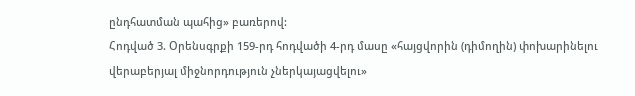ընդհատման պահից» բառերով:
Հոդված 3. Օրենսգրքի 159-րդ հոդվածի 4-րդ մասը «հայցվորին (դիմողին) փոխարինելու վերաբերյալ միջնորդություն չներկայացվելու»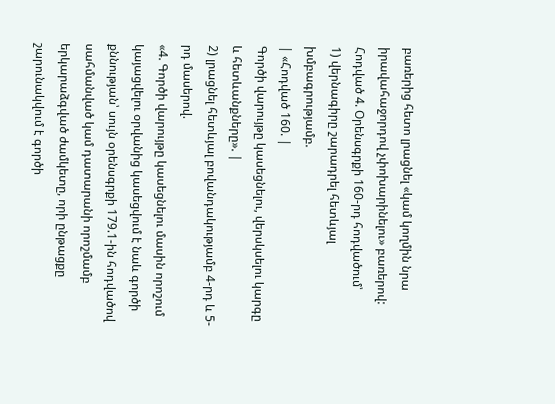բառերից հետո լրացնել «կամ կողմին նրա իրավահաջորդով չփոխարինելու» բառերով:
Հոդված 4. Օրենսգրքի 160-րդ հոդվածում՝
1) վերնագիրը շարադրել հետևյալ խմբագրությամբ.
| «Հոդված 160. |
Գործի վարույթը կասեցնելու, վերսկսելու կարգը և հետևանքները». |
2) լրացնել հետևյալ բովանդակությամբ 4-րդ և 5-րդ մասերով.
«4. Գործի վարույթը կասեցնելու մասին որոշում կայացվելու օրվանից կասեցվում է նաև գործի քննության՝ սույն օրենսգրքի 179.1-ին հոդվածով սահմանված կամ դատարանի որոշմամբ երկարաձգված ժամկետը, որի ընթացքը շարունակվում է գործի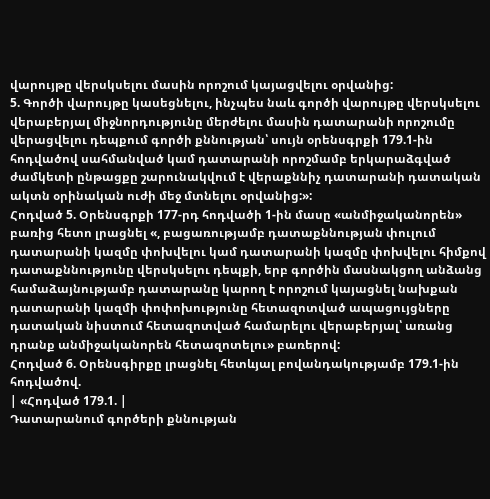վարույթը վերսկսելու մասին որոշում կայացվելու օրվանից:
5. Գործի վարույթը կասեցնելու, ինչպես նաև գործի վարույթը վերսկսելու վերաբերյալ միջնորդությունը մերժելու մասին դատարանի որոշումը վերացվելու դեպքում գործի քննության՝ սույն օրենսգրքի 179.1-ին հոդվածով սահմանված կամ դատարանի որոշմամբ երկարաձգված ժամկետի ընթացքը շարունակվում է վերաքննիչ դատարանի դատական ակտն օրինական ուժի մեջ մտնելու օրվանից:»:
Հոդված 5. Օրենսգրքի 177-րդ հոդվածի 1-ին մասը «անմիջականորեն» բառից հետո լրացնել «, բացառությամբ դատաքննության փուլում դատարանի կազմը փոխվելու կամ դատարանի կազմը փոխվելու հիմքով դատաքննությունը վերսկսելու դեպքի, երբ գործին մասնակցող անձանց համաձայնությամբ դատարանը կարող է որոշում կայացնել նախքան դատարանի կազմի փոփոխությունը հետազոտված ապացույցները դատական նիստում հետազոտված համարելու վերաբերյալ՝ առանց դրանք անմիջականորեն հետազոտելու» բառերով:
Հոդված 6. Օրենսգիրքը լրացնել հետևյալ բովանդակությամբ 179.1-ին հոդվածով.
| «Հոդված 179.1. |
Դատարանում գործերի քննության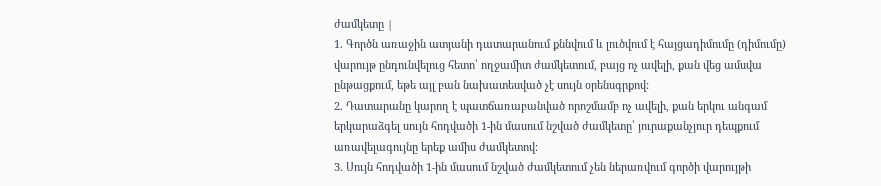ժամկետը |
1. Գործն առաջին ատյանի դատարանում քննվում և լուծվում է հայցադիմումը (դիմումը) վարույթ ընդունվելուց հետո՝ ողջամիտ ժամկետում, բայց ոչ ավելի, քան վեց ամսվա ընթացքում, եթե այլ բան նախատեսված չէ սույն օրենսգրքով:
2. Դատարանը կարող է պատճառաբանված որոշմամբ ոչ ավելի, քան երկու անգամ երկարաձգել սույն հոդվածի 1-ին մասում նշված ժամկետը՝ յուրաքանչյուր դեպքում առավելագույնը երեք ամիս ժամկետով:
3. Սույն հոդվածի 1-ին մասում նշված ժամկետում չեն ներառվում գործի վարույթի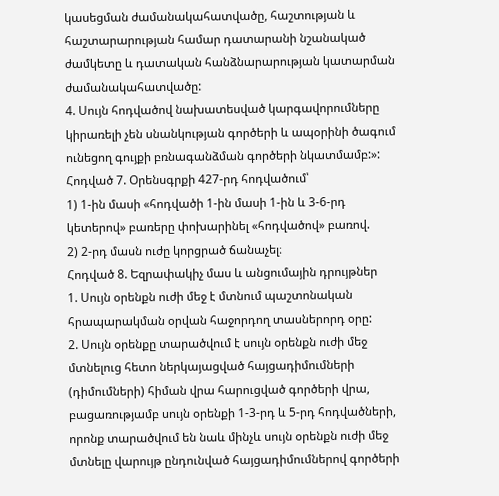կասեցման ժամանակահատվածը, հաշտության և հաշտարարության համար դատարանի նշանակած ժամկետը և դատական հանձնարարության կատարման ժամանակահատվածը:
4. Սույն հոդվածով նախատեսված կարգավորումները կիրառելի չեն սնանկության գործերի և ապօրինի ծագում ունեցող գույքի բռնագանձման գործերի նկատմամբ:»:
Հոդված 7. Օրենսգրքի 427-րդ հոդվածում՝
1) 1-ին մասի «հոդվածի 1-ին մասի 1-ին և 3-6-րդ կետերով» բառերը փոխարինել «հոդվածով» բառով.
2) 2-րդ մասն ուժը կորցրած ճանաչել։
Հոդված 8. Եզրափակիչ մաս և անցումային դրույթներ
1. Սույն օրենքն ուժի մեջ է մտնում պաշտոնական հրապարակման օրվան հաջորդող տասներորդ օրը:
2. Սույն օրենքը տարածվում է սույն օրենքն ուժի մեջ մտնելուց հետո ներկայացված հայցադիմումների (դիմումների) հիման վրա հարուցված գործերի վրա, բացառությամբ սույն օրենքի 1-3-րդ և 5-րդ հոդվածների, որոնք տարածվում են նաև մինչև սույն օրենքն ուժի մեջ մտնելը վարույթ ընդունված հայցադիմումներով գործերի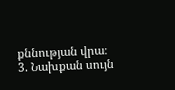քննության վրա։
3. Նախքան սույն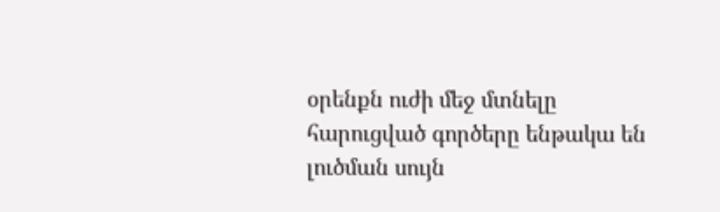օրենքն ուժի մեջ մտնելը հարուցված գործերը ենթակա են լուծման սույն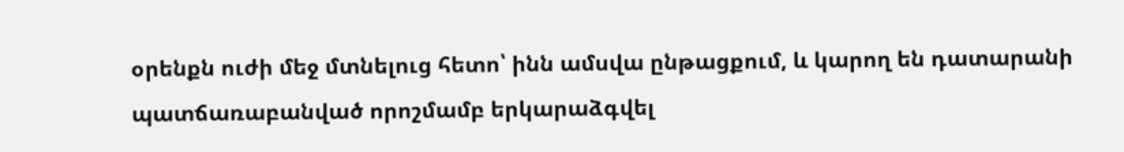օրենքն ուժի մեջ մտնելուց հետո՝ ինն ամսվա ընթացքում, և կարող են դատարանի պատճառաբանված որոշմամբ երկարաձգվել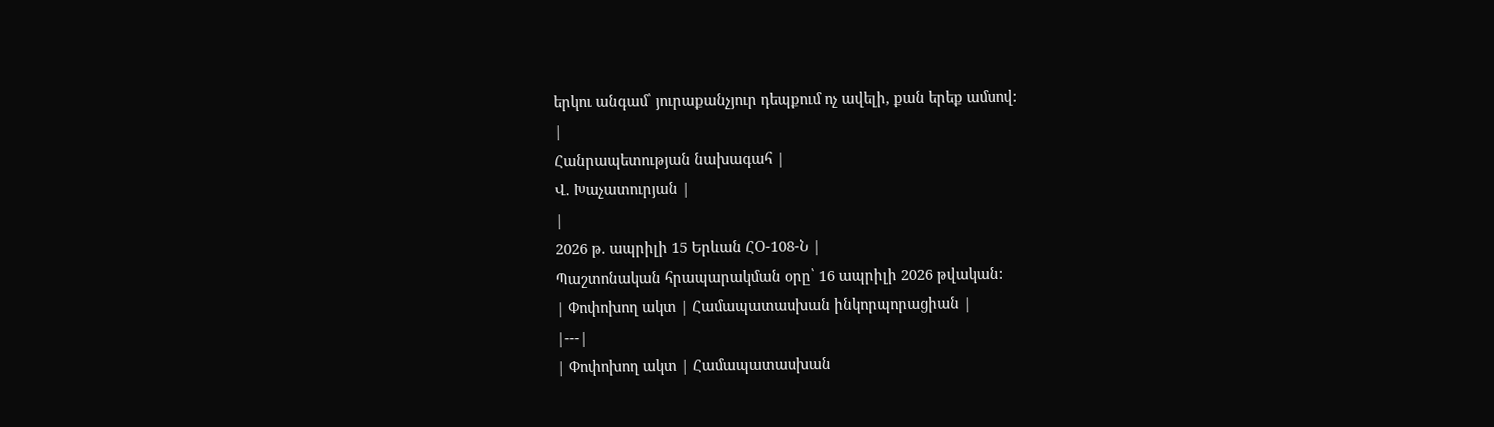երկու անգամ՝ յուրաքանչյուր դեպքում ոչ ավելի, քան երեք ամսով:
|
Հանրապետության նախագահ |
Վ. Խաչատուրյան |
|
2026 թ. ապրիլի 15 Երևան ՀՕ-108-Ն |
Պաշտոնական հրապարակման օրը՝ 16 ապրիլի 2026 թվական:
| Փոփոխող ակտ | Համապատասխան ինկորպորացիան |
|---|
| Փոփոխող ակտ | Համապատասխան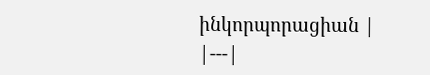ինկորպորացիան |
|---|